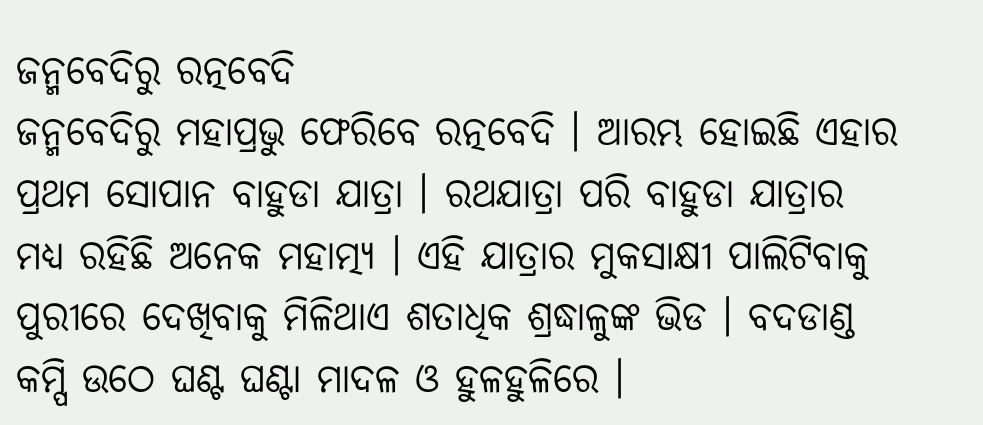ଜନ୍ମବେଦିରୁ ରତ୍ନବେଦି
ଜନ୍ମବେଦିରୁ ମହାପ୍ରଭୁ ଫେରିବେ ରତ୍ନବେଦି । ଆରମ୍ଭ ହୋଇଛି ଏହାର ପ୍ରଥମ ସୋପାନ ବାହୁଡା ଯାତ୍ରା । ରଥଯାତ୍ରା ପରି ବାହୁଡା ଯାତ୍ରାର ମଧ୍ୟ ରହିଛି ଅନେକ ମହାତ୍ମ୍ୟ । ଏହି ଯାତ୍ରାର ମୁକସାକ୍ଷୀ ପାଲିଟିବାକୁ ପୁରୀରେ ଦେଖିବାକୁ ମିଳିଥାଏ ଶତାଧିକ ଶ୍ରଦ୍ଧାଳୁଙ୍କ ଭିଡ । ବଦଡାଣ୍ଡ କମ୍ପି ଉଠେ ଘଣ୍ଟ ଘଣ୍ଟା ମାଦଳ ଓ ହୁଳହୁଳିରେ ।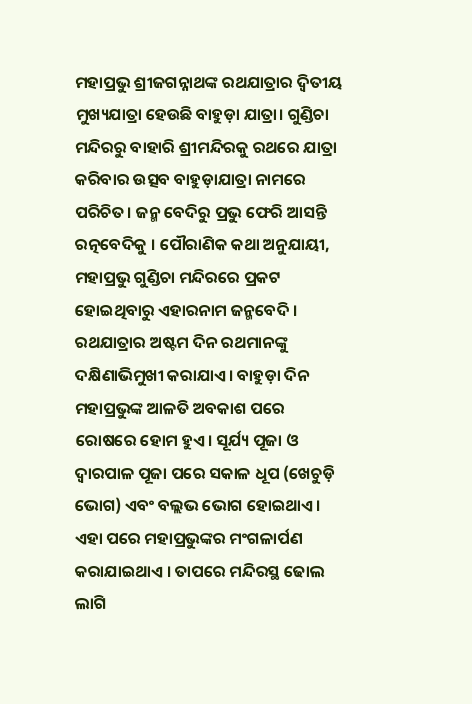ମହାପ୍ରଭୁ ଶ୍ରୀଜଗନ୍ନାଥଙ୍କ ରଥଯାତ୍ରାର ଦ୍ୱିତୀୟ ମୁଖ୍ୟଯାତ୍ରା ହେଉଛି ବାହୁଡ଼ା ଯାତ୍ରା। ଗୁଣ୍ଡିଚା ମନ୍ଦିରରୁ ବାହାରି ଶ୍ରୀମନ୍ଦିରକୁ ରଥରେ ଯାତ୍ରା କରିବାର ଉତ୍ସବ ବାହୁଡ଼ାଯାତ୍ରା ନାମରେ ପରିଚିତ। ଜନ୍ମ ବେଦିରୁ ପ୍ରଭୁ ଫେରି ଆସନ୍ତି ରତ୍ନବେଦିକୁ । ପୌରାଣିକ କଥା ଅନୁଯାୟୀ, ମହାପ୍ରଭୁ ଗୁଣ୍ଡିଚା ମନ୍ଦିରରେ ପ୍ରକଟ ହୋଇଥିବାରୁ ଏହାରନାମ ଜନ୍ମବେଦି । ରଥଯାତ୍ରାର ଅଷ୍ଟମ ଦିନ ରଥମାନଙ୍କୁ ଦକ୍ଷିଣାଭିମୁଖୀ କରାଯାଏ। ବାହୁଡ଼ା ଦିନ ମହାପ୍ରଭୁଙ୍କ ଆଳତି ଅବକାଶ ପରେ ରୋଷରେ ହୋମ ହୁଏ। ସୂର୍ଯ୍ୟ ପୂଜା ଓ ଦ୍ୱାରପାଳ ପୂଜା ପରେ ସକାଳ ଧୂପ (ଖେଚୁଡ଼ି ଭୋଗ) ଏବଂ ବଲ୍ଲଭ ଭୋଗ ହୋଇଥାଏ । ଏହା ପରେ ମହାପ୍ରଭୁଙ୍କର ମଂଗଳାର୍ପଣ କରାଯାଇଥାଏ । ତାପରେ ମନ୍ଦିରସ୍ଥ ଢୋଲ ଲାଗି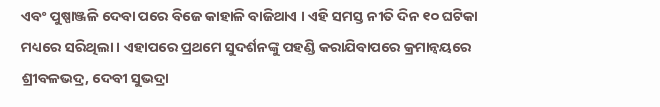ଏବଂ ପୁଷ୍ପାଞ୍ଜଳି ଦେବା ପରେ ବିଜେ କାହାଳି ବାଜିଥାଏ । ଏହି ସମସ୍ତ ନୀତି ଦିନ ୧୦ ଘଟିକା ମଧ୍ୟରେ ସରିଥିଲା । ଏହାପରେ ପ୍ରଥମେ ସୁଦର୍ଶନଙ୍କୁ ପହଣ୍ଡି କରାଯିବାପରେ କ୍ରମାନ୍ୱୟରେ ଶ୍ରୀବଳଭଦ୍ର, ଦେବୀ ସୁଭଦ୍ରା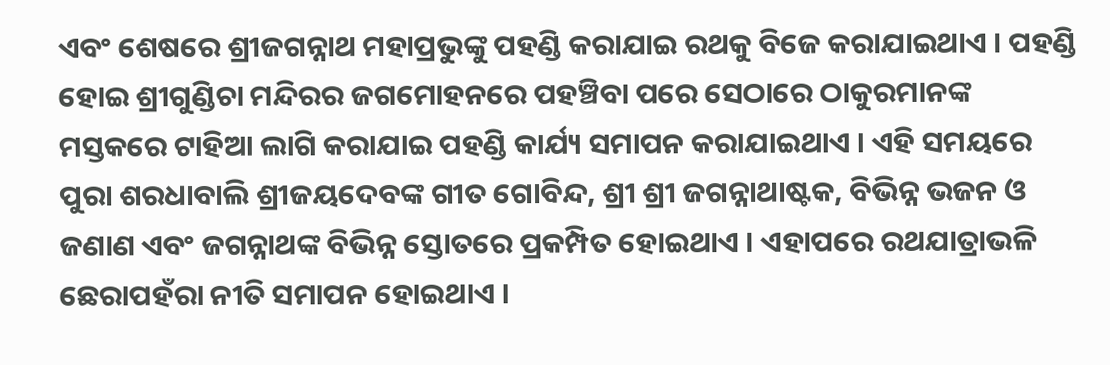ଏବଂ ଶେଷରେ ଶ୍ରୀଜଗନ୍ନାଥ ମହାପ୍ରଭୁଙ୍କୁ ପହଣ୍ଡି କରାଯାଇ ରଥକୁ ବିଜେ କରାଯାଇଥାଏ । ପହଣ୍ଡି ହୋଇ ଶ୍ରୀଗୁଣ୍ଡିଚା ମନ୍ଦିରର ଜଗମୋହନରେ ପହଞ୍ଚିବା ପରେ ସେଠାରେ ଠାକୁରମାନଙ୍କ ମସ୍ତକରେ ଟାହିଆ ଲାଗି କରାଯାଇ ପହଣ୍ଡି କାର୍ଯ୍ୟ ସମାପନ କରାଯାଇଥାଏ । ଏହି ସମୟରେ ପୁରା ଶରଧାବାଲି ଶ୍ରୀଜୟଦେବଙ୍କ ଗୀତ ଗୋବିନ୍ଦ, ଶ୍ରୀ ଶ୍ରୀ ଜଗନ୍ନାଥାଷ୍ଟକ, ବିଭିନ୍ନ ଭଜନ ଓ ଜଣାଣ ଏବଂ ଜଗନ୍ନାଥଙ୍କ ବିଭିନ୍ନ ସ୍ତୋତରେ ପ୍ରକମ୍ପିତ ହୋଇଥାଏ । ଏହାପରେ ରଥଯାତ୍ରାଭଳି ଛେରାପହଁରା ନୀତି ସମାପନ ହୋଇଥାଏ ।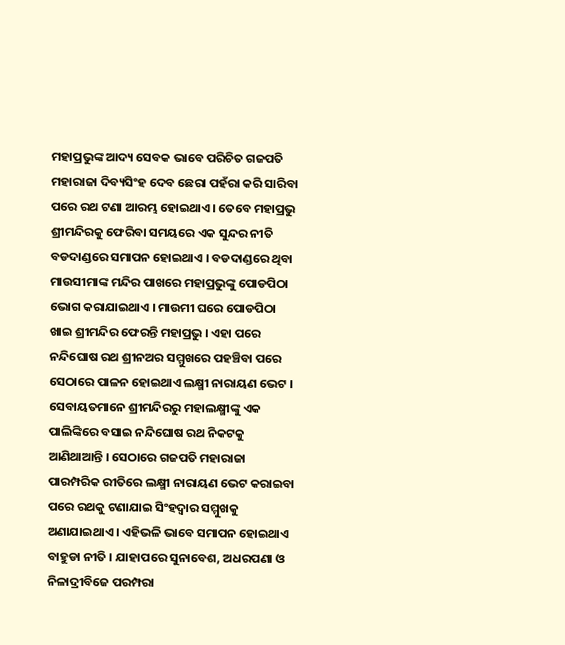ମହାପ୍ରଭୁଙ୍କ ଆଦ୍ୟ ସେବକ ଭାବେ ପରିଚିତ ଗଜପତି ମହାରାଜା ଦିବ୍ୟସିଂହ ଦେବ ଛେରା ପହଁରା କରି ସାରିବା ପରେ ରଥ ଟଣା ଆରମ୍ଭ ହୋଇଥାଏ । ତେବେ ମହାପ୍ରଭୁ ଶ୍ରୀମନ୍ଦିରକୁ ଫେରିବା ସମୟରେ ଏକ ସୁନ୍ଦର ନୀତି ବଡଦାଣ୍ଡରେ ସମାପନ ହୋଇଥାଏ । ବଡଦାଣ୍ଡରେ ଥିବା ମାଉସୀମାଙ୍କ ମନ୍ଦିର ପାଖରେ ମହାପ୍ରଭୁଙ୍କୁ ପୋଡପିଠା ଭୋଗ କରାଯାଇଥାଏ । ମାଉମୀ ଘରେ ପୋଡପିଠା ଖାଇ ଶ୍ରୀମନ୍ଦିର ଫେରନ୍ତି ମହାପ୍ରଭୁ । ଏହା ପରେ ନନ୍ଦିଘୋଷ ରଥ ଶ୍ରୀନଅର ସମ୍ମୁଖରେ ପହଞ୍ଚିବା ପରେ ସେଠାରେ ପାଳନ ହୋଇଥାଏ ଲକ୍ଷ୍ମୀ ନାରାୟଣ ଭେଟ । ସେବାୟତମାନେ ଶ୍ରୀମନ୍ଦିରରୁ ମହାଲକ୍ଷ୍ମୀଙ୍କୁ ଏକ ପାଲିଙ୍କିରେ ବସାଇ ନନ୍ଦିଘୋଷ ରଥ ନିକଟକୁ ଆଣିଥାଆନ୍ତି । ସେଠାରେ ଗଜପତି ମହାରାଜା ପାରମ୍ପରିକ ରୀତିରେ ଲକ୍ଷ୍ମୀ ନାରାୟଣ ଭେଟ କରାଇବା ପରେ ରଥକୁ ଟଣାଯାଇ ସିଂହଦ୍ୱାର ସମ୍ମୁଖକୁ ଅଣାଯାଇଥାଏ । ଏହିଭଳି ଭାବେ ସମାପନ ହୋଇଥାଏ ବାହୁଡା ନୀତି । ଯାହାପରେ ସୁନାବେଶ, ଅଧରପଣା ଓ ନିଳାଦ୍ରୀବିଜେ ପରମ୍ପରା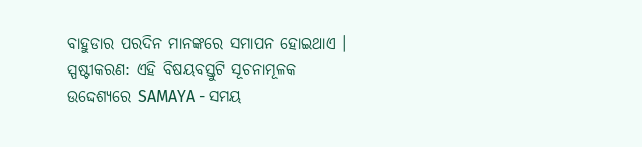ବାହୁଡାର ପରଦିନ ମାନଙ୍କରେ ସମାପନ ହୋଇଥାଏ ।
ସ୍ପଷ୍ଟୀକରଣ: ଏହି ବିଷୟବସ୍ତୁଟି ସୂଚନାମୂଳକ ଉଦ୍ଦେଶ୍ୟରେ SAMAYA - ସମୟ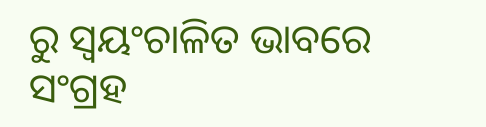ରୁ ସ୍ୱୟଂଚାଳିତ ଭାବରେ ସଂଗ୍ରହ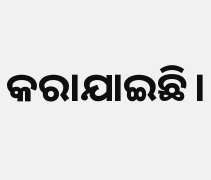କରାଯାଇଛି।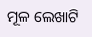ମୂଳ ଲେଖାଟି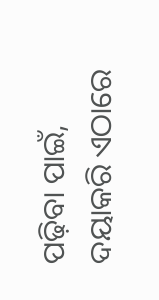ପଢ଼ିବା ପାଇଁ, ଦୟାକରି ଏଠାରେ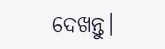ଦେଖନ୍ତୁ।